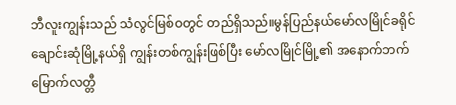ဘီလူးကျွန်းသည် သံလွင်မြစ်ဝတွင် တည်ရှိသည်။မွန်ပြည်နယ်မော်လမြိုင်ခရိုင်ချောင်းဆုံမြို့နယ်ရှိ ကျွန်းတစ်ကျွန်းဖြစ်ပြီး မော်လမြိုင်မြို့၏ အနောက်ဘက် မြောက်လတ္တီ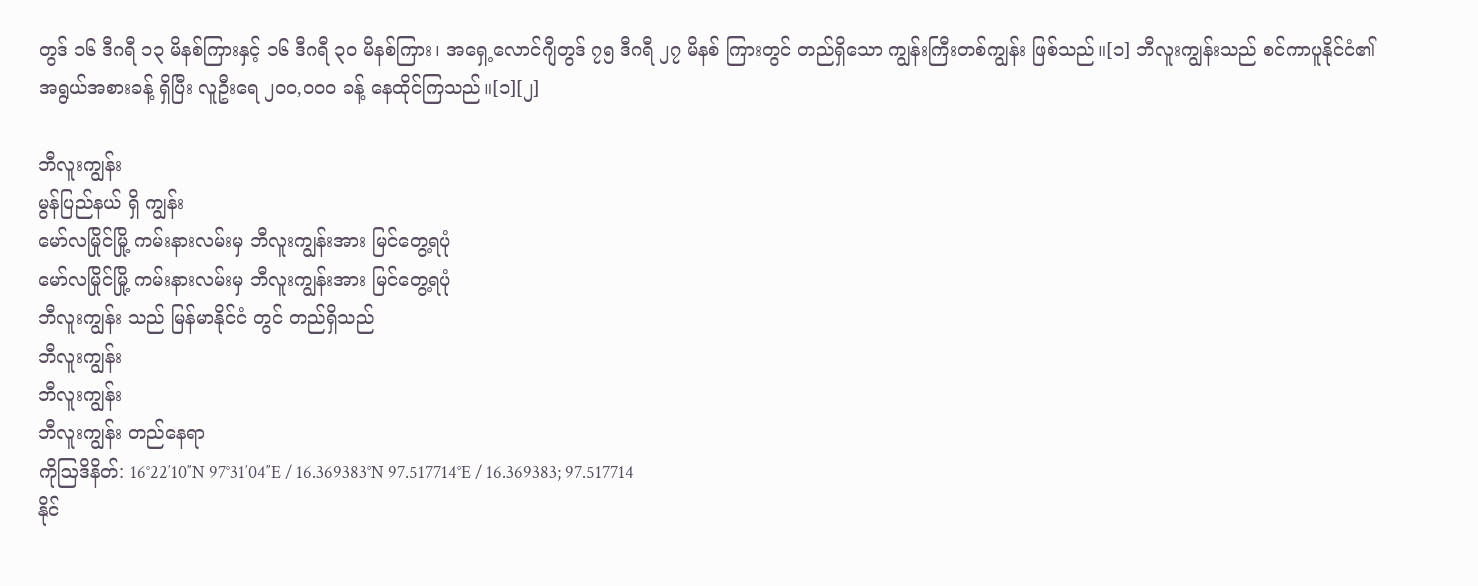တွဒ် ၁၆ ဒီဂရီ ၁၃ မိနစ်ကြားနှင့် ၁၆ ဒီဂရီ ၃၀ မိနစ်ကြား၊ အရှေ့လောင်ဂျီတွဒ် ၇၅ ဒီဂရီ ၂၇ မိနစ် ကြားတွင် တည်ရှိသော ကျွန်းကြီးတစ်ကျွန်း ဖြစ်သည်။[၁] ဘီလူးကျွန်းသည် စင်ကာပူနိုင်ငံ၏ အရွယ်အစားခန့် ရှိပြီး လူဦးရေ ၂၀၀,၀၀၀ ခန့် နေထိုင်ကြသည်။[၁][၂]

ဘီလူးကျွန်း
မွန်ပြည်နယ် ရှိ ကျွန်း
မော်လမြိုင်မြို့ ကမ်းနားလမ်းမှ ဘီလူးကျွန်းအား မြင်တွေ့ရပုံ
မော်လမြိုင်မြို့ ကမ်းနားလမ်းမှ ဘီလူးကျွန်းအား မြင်တွေ့ရပုံ
ဘီလူးကျွန်း သည် မြန်မာနိုင်ငံ တွင် တည်ရှိသည်
ဘီလူးကျွန်း
ဘီလူးကျွန်း
ဘီလူးကျွန်း တည်နေရာ
ကိုဩဒိနိတ်: 16°22′10″N 97°31′04″E / 16.369383°N 97.517714°E / 16.369383; 97.517714
နိုင်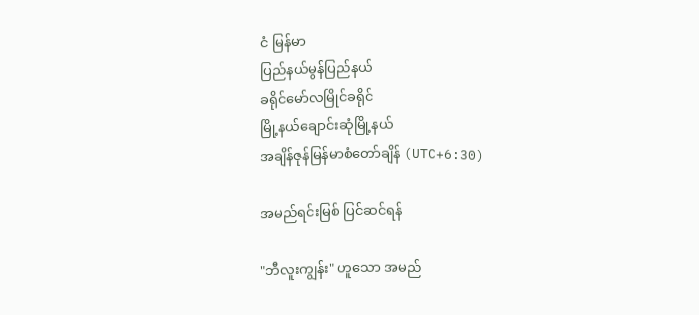ငံ မြန်မာ
ပြည်နယ်မွန်ပြည်နယ်
ခရိုင်မော်လမြိုင်ခရိုင်
မြို့နယ်ချောင်းဆုံမြို့နယ်
အချိန်ဇုန်မြန်မာစံတော်ချိန် (UTC+6:30)

အမည်ရင်းမြစ် ပြင်ဆင်ရန်

"ဘီလူးကျွန်း" ဟူသော အမည်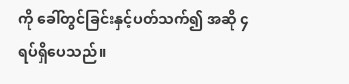ကို ခေါ်တွင်ခြင်းနှင့်ပတ်သက်၍ အဆို ၄ ရပ်ရှိပေသည်။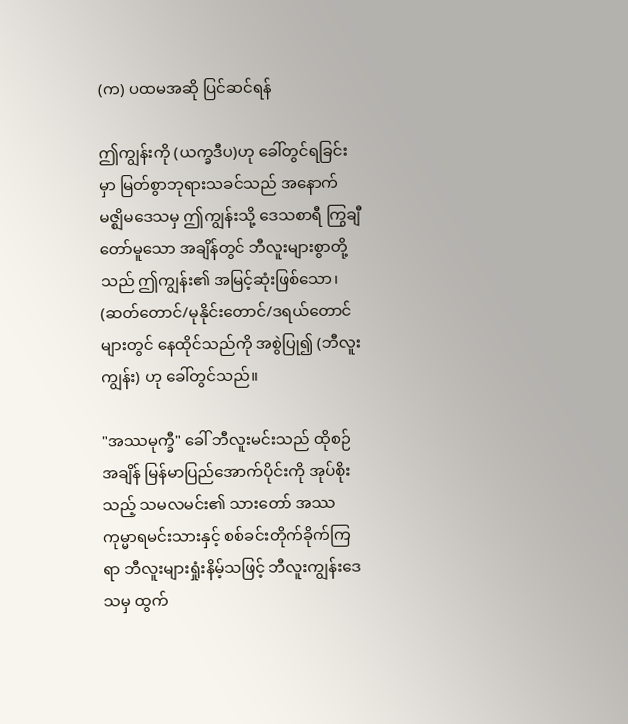(က) ပထမအဆို ပြင်ဆင်ရန်

ဤကျွန်းကို (ယက္ခဒီပ)ဟု ခေါ်တွင်ရခြင်းမှာ မြတ်စွာဘုရားသခင်သည် အနောက်မဇ္ဈိမဒေသမှ ဤကျွန်းသို့ ဒေသစာရီ ကြွချီတော်မူသော အချိန်တွင် ဘီလူးများစွာတို့သည် ဤကျွန်း၏ အမြင့်ဆုံးဖြစ်သော၊ (ဆတ်တောင်/မုနိုင်းတောင်/ဒရယ်တောင်များတွင် နေထိုင်သည်ကို အစွဲပြု၍ (ဘီလူးကျွန်း) ဟု ခေါ်တွင်သည်။

"အဿမုက္ခီ" ခေါ် ဘီလူးမင်းသည် ထိုစဉ်အချိန် မြန်မာပြည်အောက်ပိုင်းကို အုပ်စိုးသည့် သမလမင်း၏ သားတော် အဿကုမ္မာရမင်းသားနှင့် စစ်ခင်းတိုက်ခိုက်ကြရာ ဘီလူးများရှုံးနိမ့်သဖြင့် ဘီလူးကျွန်းဒေသမှ ထွက်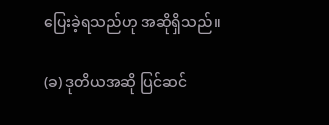ပြေးခဲ့ရသည်ဟု အဆိုရှိသည်။

(ခ) ဒုတိယအဆို ပြင်ဆင်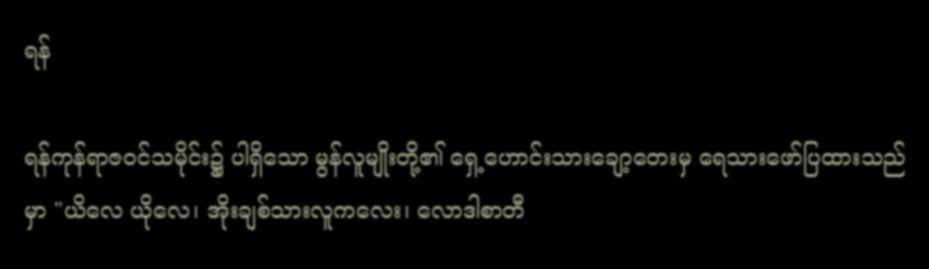ရန်

ရန်ကုန်ရာဇဝင်သမိုင်း၌ ပါရှိသော မွန်လူမျိုးတို့၏ ရှေ့ဟောင်းသားချော့တေးမှ ရေသားဖော်ပြထားသည်မှာ "ယိလေ ယိုလေ၊ အိုးချစ်သားလူကလေး၊ လောဒါစာတီ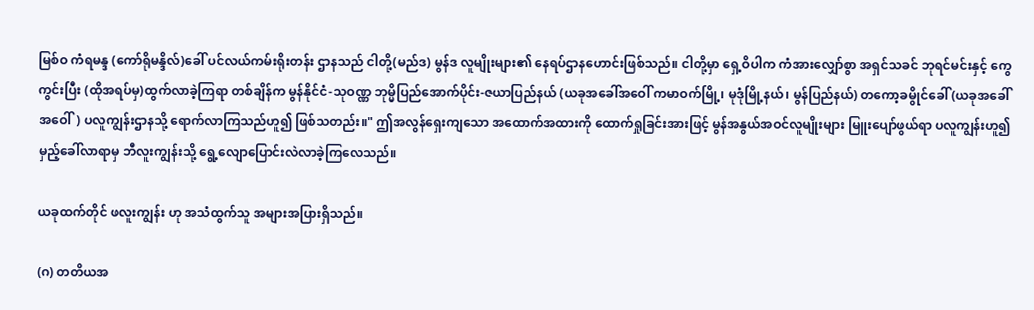မြစ်ဝ ကံရမန္ဒ (ကော်ရိုမန္ဒိလ်)ခေါ် ပင်လယ်ကမ်းရိုးတန်း ဌာနသည် ငါတို့(မည်ဒ) မွန်ဒ လူမျိုးများ၏ နေရပ်ဌာနဟောင်းဖြစ်သည်။ ငါတို့မှာ ရှေ့ဝိပါက ကံအားလျှော်စွာ အရှင်သခင် ဘုရင်မင်းနှင့် ကွေကွင်းပြီး (ထိုအရပ်မှ)ထွက်လာခဲ့ကြရာ တစ်ချိန်က မွန်နိုင်ငံ-သုဝဏ္ဏ ဘုမ္မိပြည်အောက်ပိုင်း-ဇယာပြည်နယ် (ယခုအခေါ်အဝေါ် ကမာဝက်မြို့၊ မုဒုံမြို့နယ်၊ မွန်ပြည်နယ်) တကော့ခမွိုင်ခေါ် (ယခုအခေါ်အဝေါ်) ပလူကျွန်းဌာနသို့ ရောက်လာကြသည်ဟူ၍ ဖြစ်သတည်း။" ဤအလွန်ရှေးကျသော အထောက်အထားကို ထောက်ရှုခြင်းအားဖြင့် မွန်အနွယ်အဝင်လူမျိုးများ မြူးပျော်ဖွယ်ရာ ပလူကျွန်းဟူ၍ မှည့်ခေါ်လာရာမှ ဘီလူးကျွန်းသို့ ရွေ့လျောပြောင်းလဲလာခဲ့ကြလေသည်။

ယခုထက်တိုင် ဖလူးကျွန်း ဟု အသံထွက်သူ အများအပြားရှိသည်။

(ဂ) တတိယအ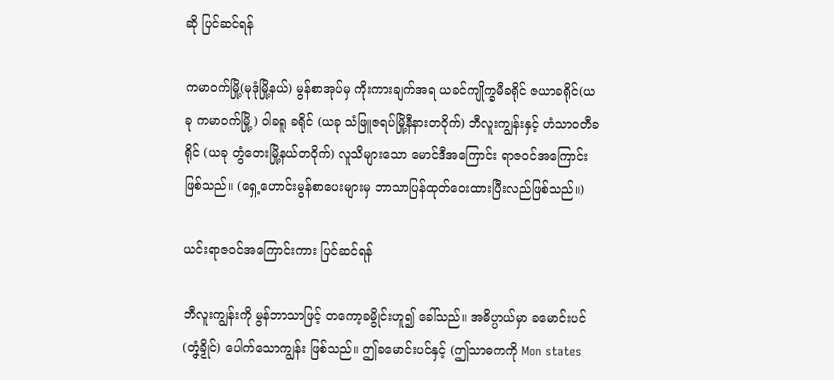ဆို ပြင်ဆင်ရန်

ကမာဝက်မြို့(မုဒုံမြို့နယ်) မွန်စာအုပ်မှ ကိုးကားချက်အရ ယခင်ကျိုက္ခမီခရိုင် ဇယာခရိုင်(ယခု ကမာဝက်မြို့) ဝါခရူ ခရိုင် (ယခု သံဖြူဇရပ်မြို့နီနားတဝိုက်) ဘီလူးကျွန်းနှင့် ဟံသာဝတီခရိုင် (ယခု တွံတေးမြို့နယ်တဝိုက်) လူသိများသော မောင်ဒီအကြောင်း ရာဇဝင်အကြောင်းဖြစ်သည်။ (ရှေ့ဟောင်းမွန်စာပေးများမှ ဘာသာပြန်ထုတ်ဝေးထားပြီးလည်ဖြစ်သည်။)

ယင်းရာဇဝင်အကြောင်းကား ပြင်ဆင်ရန်

ဘီလူးကျွန်းကို မွန်ဘာသာဖြင့် တကော့ခမွိုင်းဟူ၍ ခေါ်သည်။ အဓိပ္ပာယ်မှာ ခမောင်းပင်(တၞံခၟိုၚ်) ပေါက်သောကျွန်း ဖြစ်သည်။ ဤခမောင်းပင်နှင့် (ဤသာဓကကို Mon states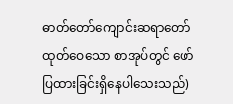ဓာတ်တော်ကျောင်းဆရာတော်ထုတ်ဝေသော စာအုပ်တွင် ဖော်ပြထားခြင်းရှိနေပါသေးသည်)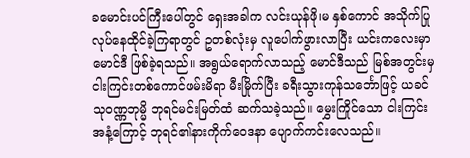ခမောင်းပင်ကြီးပေါ်တွင် ရှေးအခါက လင်းယုန်ဖို၊မ နှစ်ကောင် အသိုက်ပြုလုပ်နေထိုင်ခဲ့ကြရာတွင် ဥတစ်လုံးမှ လူပေါက်ဖွားလာပြီး ယင်းကလေးမှာ မောင်ဒီ ဖြစ်ခဲ့ရသည်။ အရွယ်ရောက်လာသည့် မောင်ဒီသည် မြစ်အတွင်းမှ ငါးကြင်းတစ်ကောင်ဖမ်းမိရာ မီးမြိုက်ပြီး ခရီးသွားကုန်သင်္ဘောဖြင့် ယခင်သုဝဏ္ဏဘုမ္မိ ဘုရင်မင်းမြတ်ထံ ဆက်သခဲ့သည်။ မွှေးကြိုင်သော ငါးကြင်းအနံ့ကြောင့် ဘုရင်၏နားကိုက်ဝေဒနာ ပျောက်ကင်းလေသည်။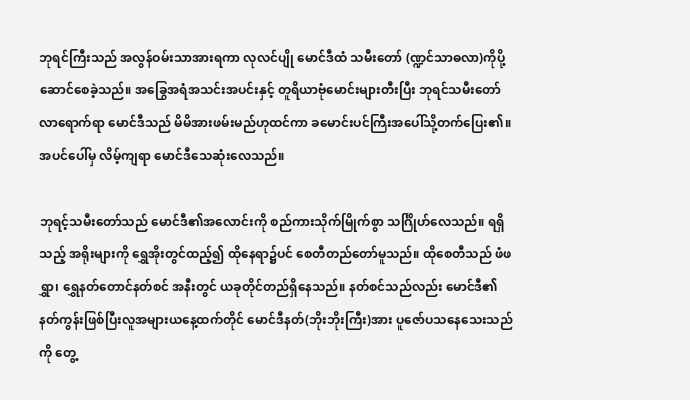ဘုရင်ကြီးသည် အလွန်ဝမ်းသာအားရကာ လုလင်ပျို မောင်ဒီထံ သမီးတော် (ဏ္ဍင်သာဓလာ)ကိုပို့ဆောင်စေခဲ့သည်။ အခြွေအရံအသင်းအပင်းနှင့် တူရိယာဗုံမောင်းများတီးပြီး ဘုရင်သမီးတော်လာရောက်ရာ မောင်ဒီသည် မိမိအားဖမ်းမည်ဟုထင်ကာ ခမောင်းပင်ကြီးအပေါ်သို့တက်ပြေး၏။ အပင်ပေါ်မှ လိမ့်ကျရာ မောင်ဒီသေဆုံးလေသည်။

ဘုရင့်သမီးတော်သည် မောင်ဒီ၏အလောင်းကို စည်ကားသိုက်မြိုက်စွာ သင်္ဂြိုဟ်လေသည်။ ရရှိသည့် အရိုးများကို ရွှေအိုးတွင်ထည့်၍ ထိုနေရာ၌ပင် စေတီတည်တော်မူသည်။ ထိုစေတီသည် ဖံဖရွှာ၊ ရွှေနတ်တောင်နတ်စင် အနီးတွင် ယခုတိုင်တည်ရှိနေသည်။ နတ်စင်သည်လည်း မောင်ဒီ၏ နတ်ကွန်းဖြစ်ပြီးလူအများယနေ့ထက်တိုင် မောင်ဒီနတ်(ဘိုးဘိုးကြီး)အား ပူဇော်ပသနေသေးသည်ကို တွေ့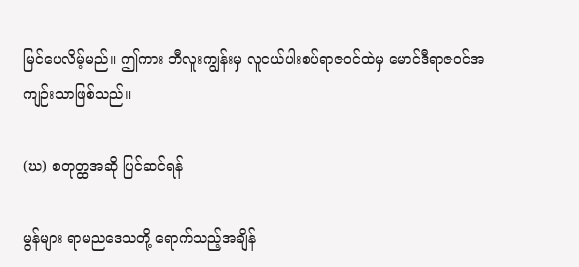မြင်ပေလိမ့်မည်။ ဤကား ဘီလူးကျွန်းမှ လူငယ်ပါးစပ်ရာဇဝင်ထဲမှ မောင်ဒီရာဇဝင်အကျဉ်းသာဖြစ်သည်။

(ဃ) စတုတ္ထအဆို ပြင်ဆင်ရန်

မွန်များ ရာမညဒေသတို့ ရောက်သည့်အချိန်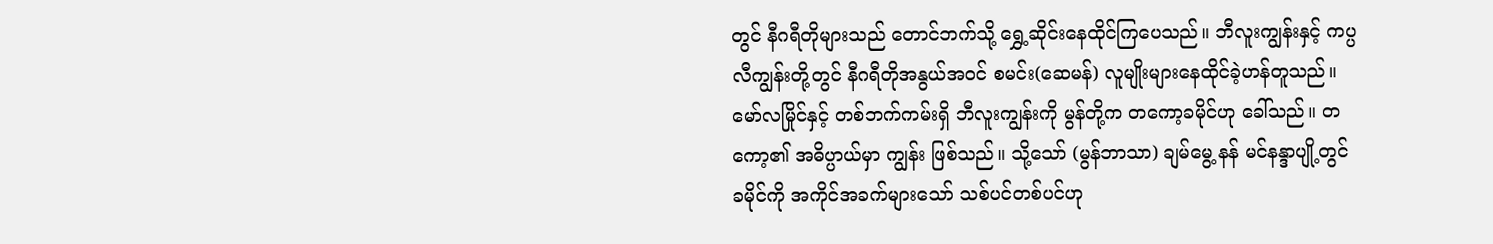တွင် နီဂရီတိုများသည် တောင်ဘက်သို့ ရွှေ့ဆိုင်းနေထိုင်ကြပေသည်။ ဘီလူးကျွန်းနှင့် ကပ္ပလီကျွန်းတို့တွင် နီဂရီတိုအနွယ်အဝင် စမင်း(ဆေမန်) လူမျိုးများနေထိုင်ခဲ့ဟန်တူသည်။ မော်လမြိုင်နှင့် တစ်ဘက်ကမ်းရှိ ဘီလူးကျွန်းကို မွန်တို့က တကော့ခမိုင်ဟု ခေါ်သည်။ တကော့၏ အဓိပ္ပာယ်မှာ ကျွန်း ဖြစ်သည်။ သို့သော် (မွန်ဘာသာ) ချမ်မွေ့ နန် မင်နန္ဒာပျို့တွင် ခမိုင်ကို အကိုင်အခက်များသော် သစ်ပင်တစ်ပင်ဟု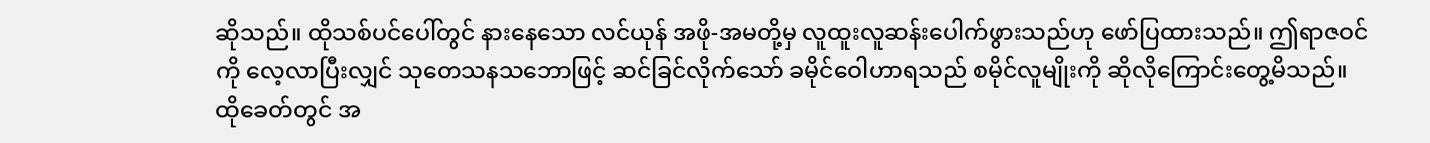ဆိုသည်။ ထိုသစ်ပင်ပေါ်တွင် နားနေသော လင်ယုန် အဖို-အမတို့မှ လူထူးလူဆန်းပေါက်ဖွားသည်ဟု ဖော်ပြထားသည်။ ဤရာဇဝင်ကို လေ့လာပြီးလျှင် သုတေသနသဘောဖြင့် ဆင်ခြင်လိုက်သော် ခမိုင်ဝေါဟာရသည် စမိုင်လူမျိုးကို ဆိုလိုကြောင်းတွေ့မိသည်။ ထိုခေတ်တွင် အ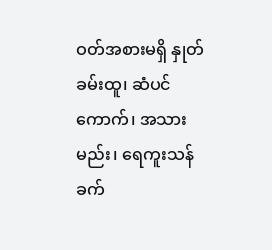ဝတ်အစားမရှိ နှုတ်ခမ်းထူ၊ ဆံပင်ကောက်၊ အသားမည်း၊ ရေကူးသန် ခက်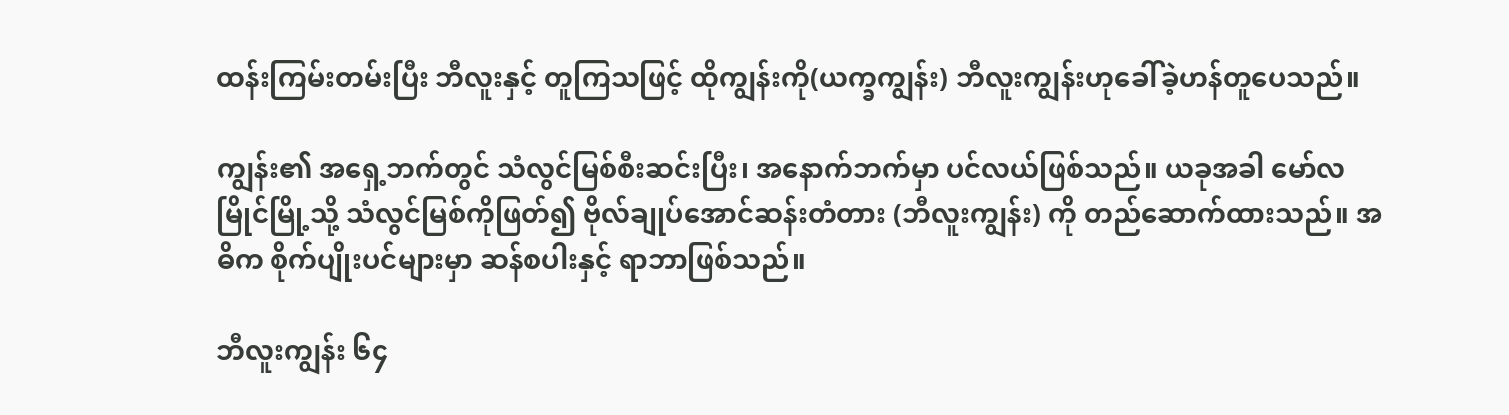ထန်းကြမ်းတမ်းပြီး ဘီလူးနှင့် တူကြသဖြင့် ထိုကျွန်းကို(ယက္ခကျွန်း) ဘီလူးကျွန်းဟုခေါ်ခဲ့ဟန်တူပေသည်။

ကျွန်း၏ အရှေ့ဘက်တွင် သံလွင်မြစ်စီးဆင်းပြီး၊ အနောက်ဘက်မှာ ပင်လယ်ဖြစ်သည်။ ယခုအခါ မော်လမြိုင်မြို့သို့ သံလွင်မြစ်ကိုဖြတ်၍ ဗိုလ်ချုပ်အောင်ဆန်းတံတား (ဘီလူးကျွန်း) ကို တည်ဆောက်ထားသည်။ အဓိက စိုက်ပျိုးပင်များမှာ ဆန်စပါးနှင့် ရာဘာဖြစ်သည်။

ဘီလူးကျွန်း ၆၄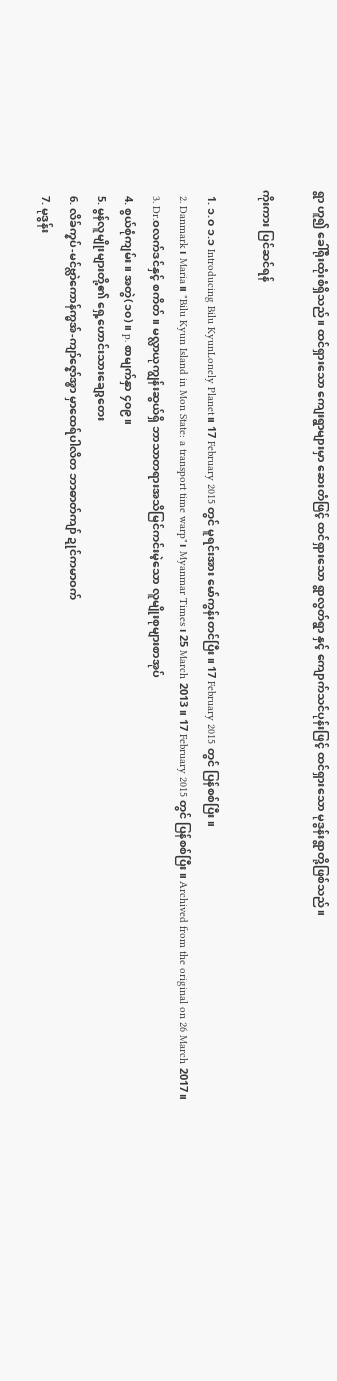ရွာ ဟူ၍ ခေါ်ရိုးထုံးစံရှိသည်။ ထင်ရှားသော ကျေးရွာများမှာ ဆေးတံဖြင့် ထင်ရှားသော ရွာလွတ်ရွာ နှင့် ကျောက်သင်ပုန်းဖြင့် ထင်ရှားသော မုဒွန်းရွာတို့ဖြစ်သည်။

ကိုးကား ပြင်ဆင်ရန်

  1. ၁.၀ ၁.၁ Introducing Bilu KyunLonely Planet။ 17 February 2015 တွင် မူရင်းအား မော်ကွန်းတင်ပြီး။ 17 February 2015 တွင် ပြန်စစ်ပြီး။
  2. Danmark၊ Maria။ "Bilu Kyun Island in Mon State: a transport time warp"၊ Myanmar Times၊ 25 March 2013။ 17 February 2015 တွင် ပြန်စစ်ပြီး။ Archived from the original on 26 March 2017။
  3. Dr.ဝလက်ဒင်နှင့် စကိတ်။ မလ္လာယုကျွန်းဆွယ်ရှိ ဘာသာတရားအသိမြင်ကင်းမဲ့သော လူမျိုးစုများစာအုပ်
  4. စွယ်စုံကျမ်း။ အတွဲ(၁၀)။ p. စာမျက်နှာ ၄၀၉။
  5. မွန်လူမျိုးများတို့၏ ရှေ့ဟောင်းသားချော့တေး
  6. လိခ်က္နပ်-မင်ဗ္လာဲကောန်က္မအ်-ကျာ်ဇ္နော်အ္စာ မှာထေရ်ပါလိတ ဘာဓာတ်ကျာ် ဍုင်ကမာဝက်
  7. မုဒွန်း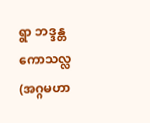ရွာ ဘဒ္ဒန္တကောသလ္လ (အဂ္ဂမဟာ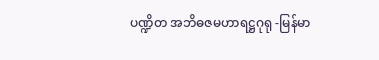ပဏ္ဍိတ အဘိဓဇမဟာရဋ္ဌဂုရု -မြန်မာ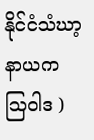နိုင်ငံသံဃာ့နာယက ဩဝါဒ )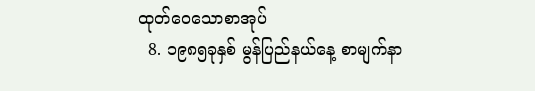ထုတ်ဝေသောစာအုပ်
  8. ၁၉၈၅ခုနှစ် မွန်ပြည်နယ်နေ့ စာမျက်နာ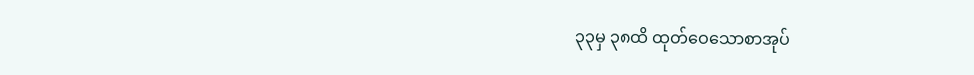၃၃မှ ၃၈ထိ ထုတ်ဝေသောစာအုပ်